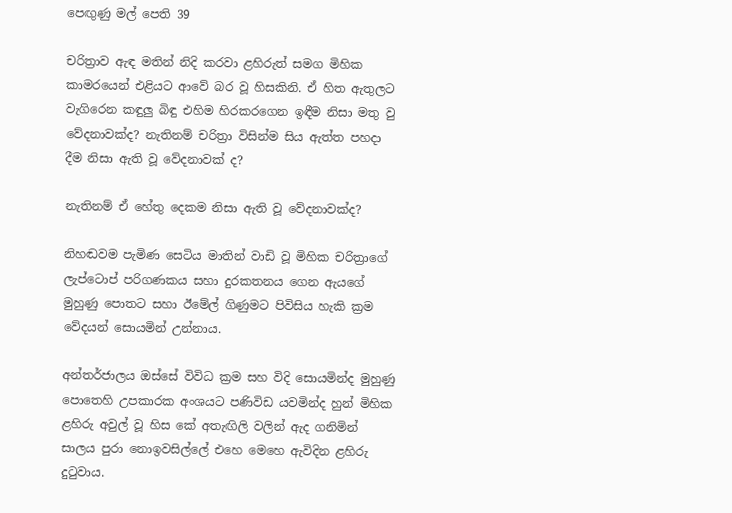පෙඟුණු මල් පෙති 39

චරිත්‍රාව ඇඳ මතින් නිදි කරවා ළහිරුත් සමග මිහික කාමරයෙන් එළියට ආවේ බර වූ හිසකිනි. ඒ හිත ඇතුලට වැගිරෙන කඳුලු බිඳු එහිම හිරකරගෙන ඉඳීම නිසා මතු වු වේදනාවක්ද? නැතිනම් චරිත්‍රා විසින්ම සිය ඇත්ත පහදා දීම නිසා ඇති වූ වේදනාවක් ද?

නැතිනම් ඒ හේතු දෙකම නිසා ඇති වූ වේදනාවක්ද?

නිහඬවම පැමිණ සෙටිය මාතින් වාඩි වූ මිහික චරිත්‍රාගේ ලැප්ටොප් පරිගණකය සහා දුරකතනය ගෙන ඇයගේ මුහුණු පොතට සහා ඊමේල් ගිණුමට පිවිසිය හැකි ක්‍රම වේදයන් සොයමින් උන්නාය.

අන්තර්ජාලය ඔස්සේ විවිධ ක්‍රම සහ විදි සොයමින්ද මුහුණු පොතෙහි උපකාරක අංශයට පණිවිඩ යවමින්ද හුන් මිහික ළහිරු අවුල් වූ හිස කේ අතැඟිලි වලින් ඇද ගනිමින් සාලය පුරා නොඉවසිල්ලේ එහෙ මෙහෙ ඇවිදින ළහිරු දුටුවාය.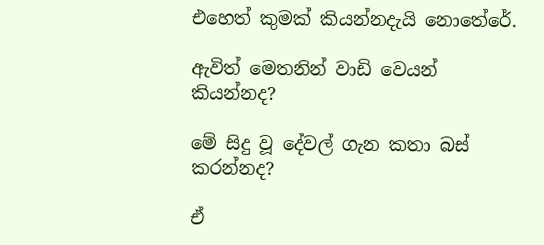එහෙත් කුමක් කියන්නදැයි නොතේරේ.

ඇවිත් මෙතනින් වාඩි වෙයන් කියන්නද?

මේ සිදු වූ දේවල් ගැන කතා බස් කරන්නද?

ඒ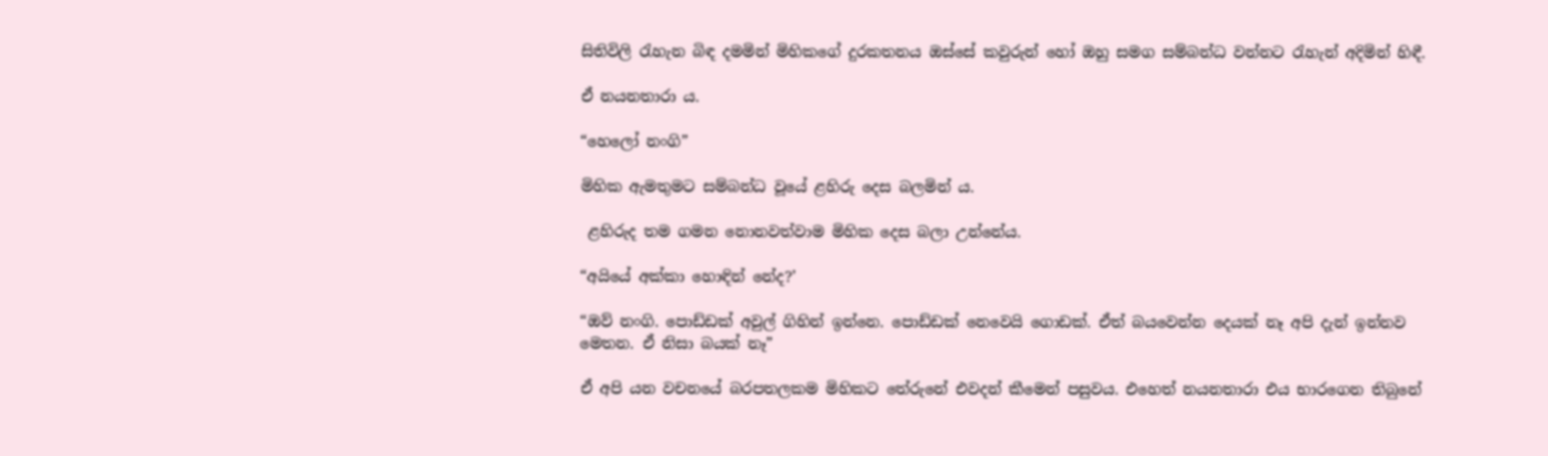සිතිවිලි රැහැන බිඳ දමමින් මිහිකගේ දුරකතනය ඔස්සේ කවුරුන් හෝ ඔහු සමග සම්බන්ධ වන්නට රැහැන් අදිමින් හිඳී.

ඒ නයනතාරා ය.

“හෙලෝ නංගි”

මිහික ඇමතුමට සම්බන්ධ වූයේ ළහිරු දෙස බලමින්‍ ය.

 ළහිරුද තම ගමන නොනවත්වාම මිහික දෙස බලා උන්නේය.

“අයියේ අක්කා හොඳින් නේද?’

“ඔව් නංගි. පොඩ්ඩක් අවුල් ගිහින් ඉන්නෙ. පොඩ්ඩක් නෙවෙයි ගොඩක්. ඒත් බයවෙන්න දෙයක් නෑ අපි දැන් ඉන්නව මෙතන. ඒ නිසා බයක් නෑ”

ඒ අපි යන වචනයේ බරපතලකම මිහිකට තේරුනේ එවදන් කීමෙන් පසුවය. එහෙත් නයනතාරා එය භාරගෙන තිබුනේ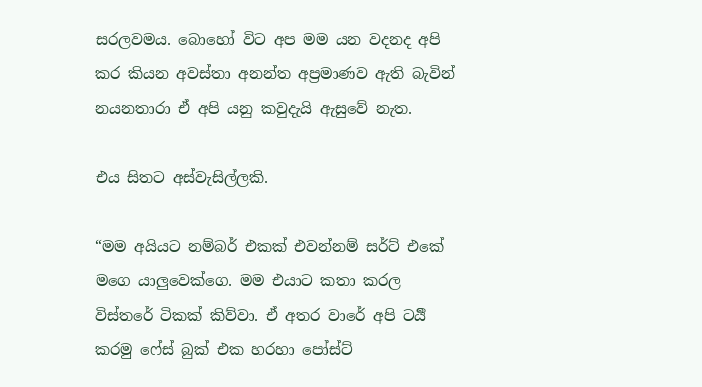සරලවමය. බොහෝ විට අප මම යන වදනද අපි කර කියන අවස්තා අනන්ත අප්‍රමාණව ඇති බැවින් නයනතාරා ඒ අපි යනු කවුදැයි ඇසුවේ නැත.

එය සිතට අස්වැසිල්ලකි.

“මම අයියට නම්බර් එකක් එවන්නම් සර්ට් එකේ මගෙ යාලුවෙක්ගෙ. මම එයාට කතා කරල විස්තරේ ටිකක් කිව්වා. ඒ අතර වාරේ අපි ටර්‍යි කරමු ෆේස් බුක් එක හරහා පෝස්ට්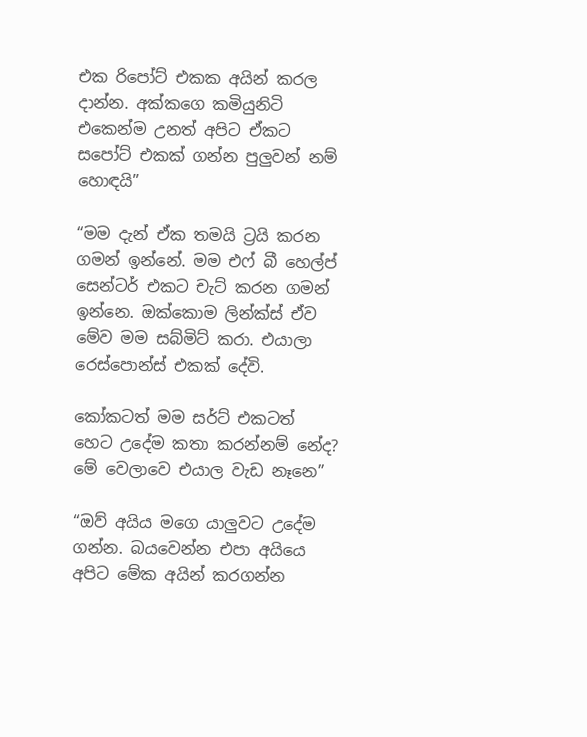එක රිපෝට් එකක අයින් කරල දාන්න. අක්කගෙ කමියුනිටි එකෙන්ම උනත් අපිට ඒකට සපෝට් එකක් ගන්න පුලුවන් නම් හොඳයි”

“මම දැන් ඒක තමයි ට්‍රයි කරන ගමන් ඉන්නේ. මම එෆ් බී හෙල්ප් සෙන්ටර් එකට චැට් කරන ගමන් ඉන්නෙ. ඔක්කොම ලින්ක්ස් ඒව මේව මම සබ්මිට් කරා. එයාලා රෙස්පොන්ස් එකක් දේවි.

කෝකටත් මම සර්ට් එකටත් හෙට උදේම කතා කරන්නම් නේද? මේ වෙලාවෙ එයාල වැඩ නෑනෙ”

“ඔව් අයිය මගෙ යාලුවට උදේම ගන්න. බයවෙන්න එපා අයියෙ අපිට මේක අයින් කරගන්න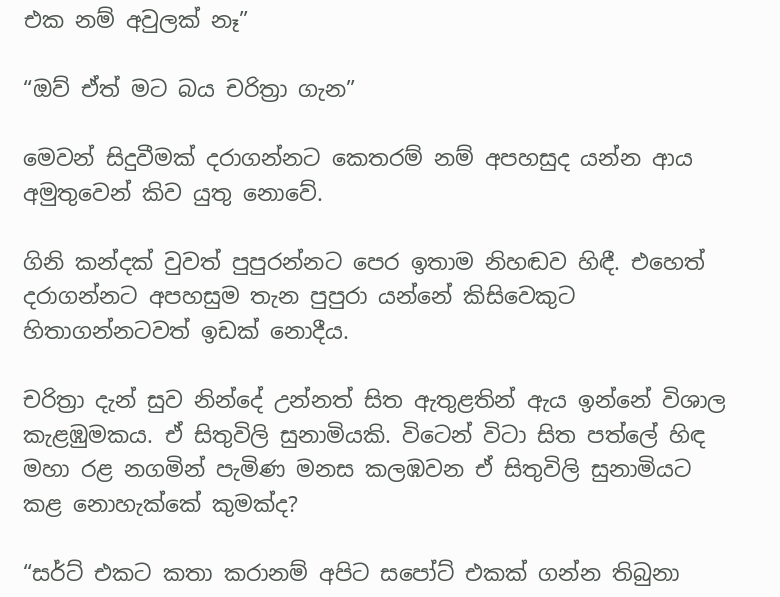එක නම් අවුලක් නෑ”

“ඔව් ඒත් මට බය චරිත්‍රා ගැන”

මෙවන් සිදුවීමක් දරාගන්නට කෙතරම් නම් අපහසුද යන්න ආය අමුතුවෙන් කිව යුතු නොවේ.

ගිනි කන්දක් වුවත් පුපුරන්නට පෙර ඉතාම නිහඬව හිඳී. එහෙත් දරාගන්නට අපහසුම තැන පුපුරා යන්නේ කිසිවෙකුට හිතාගන්නටවත් ඉඩක් නොදීය.

චරිත්‍රා දැන් සුව නින්දේ උන්නත් සිත ඇතුළතින් ඇය ඉන්නේ විශාල කැළඹුමකය. ඒ සිතුවිලි සුනාමියකි. විටෙන් විටා සිත පත්ලේ හිඳ මහා රළ නගමින් පැමිණ මනස කලඹවන ඒ සිතුවිලි සුනාමියට කළ නොහැක්කේ කුමක්ද?

“සර්ට් එකට කතා කරානම් අපිට සපෝට් එකක් ගන්න තිබුනා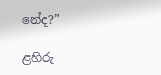නේද?”

ළහිරු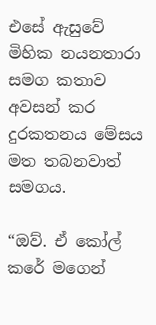එසේ ඇසුවේ මිහික නයනතාරා සමග කතාව අවසන් කර දුරකතනය මේසය මත තබනවාත් සමගය.

“ඔව්. ඒ කෝල් කරේ මගෙන්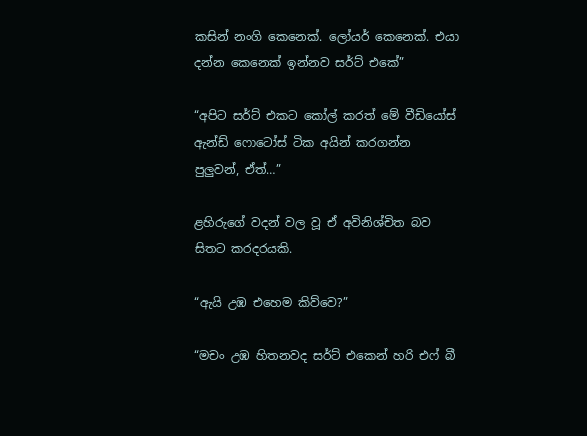කසින් නංගි කෙනෙක්. ලෝයර් කෙනෙක්. එයා දන්න කෙනෙක් ඉන්නව සර්ට් එකේ”

“අපිට සර්ට් එකට කෝල් කරත් මේ වීඩියෝස් ඇන්ඩ් ෆොටෝස් ටික අයින් කරගන්න පුලුවන්, ඒත්…”

ළහිරුගේ වදන් වල වූ ඒ අවිනිශ්චිත බව සිතට කරදරයකි.

“ඇයි උඹ එහෙම කිව්වෙ?”

“මචං උඹ හිතනවද සර්ට් එකෙන් හරි එෆ් බී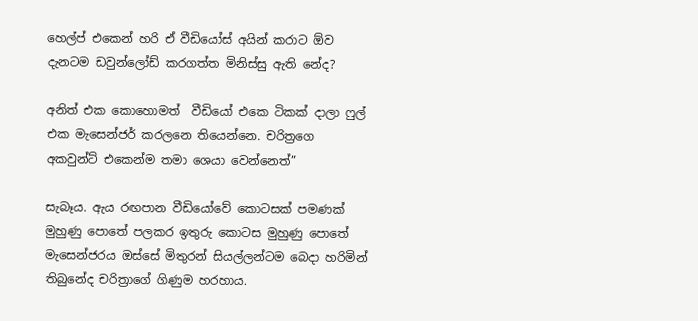හෙල්ප් එකෙන් හරි ඒ වීඩියෝස් අයින් කරාට ඕව දැනටම ඩවුන්ලෝඩ් කරගත්ත මිනිස්සු ඇති නේද?

අනිත් එක කොහොමත්  වීඩියෝ එකෙ ටිකක් දාලා ෆුල් එක මැසෙන්ජර් කරලනෙ තියෙන්නෙ. චරිත්‍රගෙ අකවුන්ට් එකෙන්ම තමා ශෙයා වෙන්නෙත්”

සැබෑය. ඇය රඟපාන වීඩියෝවේ කොටසක් පමණක් මුහුණු පොතේ පලකර ඉතුරු කොටස මුහුණු පොතේ මැසෙන්ජරය ඔස්සේ මිතුරන් සියල්ලන්ටම බෙදා හරිමින් තිබුනේද චරිත්‍රාගේ ගිණුම හරහාය.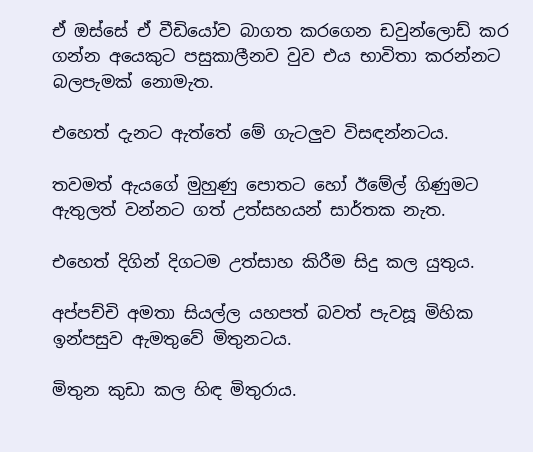ඒ ඔස්සේ ඒ වීඩියෝව බාගත කරගෙන ඩවුන්ලොඩ් කර ගන්න අයෙකුට පසුකාලීනව වුව එය භාවිතා කරන්නට බලපැමක් නොමැත.

එහෙත් දැනට ඇත්තේ මේ ගැටලුව විසඳන්නටය.

තවමත් ඇයගේ මුහුණු පොතට හෝ ඊමේල් ගිණුමට ඇතුලත් වන්නට ගත් උත්සහයන් සාර්තක නැත.

එහෙත් දිගින් දිගටම උත්සාහ කිරීම සිදු කල යුතුය.

අප්පච්චි අමතා සියල්ල යහපත් බවත් පැවසූ මිහික ඉන්පසුව ඇමතුවේ මිතුනටය.

මිතුන කුඩා කල හිඳ මිතුරාය.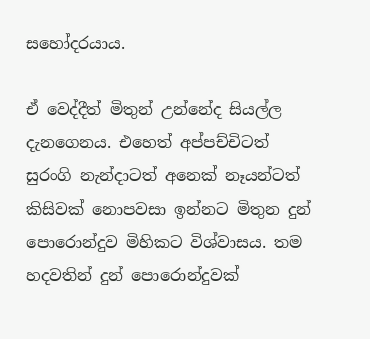සහෝදරයාය.

ඒ වෙද්දීත් මිතුන් උන්නේද සියල්ල දැනගෙනය. එහෙත් අප්පච්චිටත් සුරංගි නැන්දාටත් අනෙක් නෑයන්ටත් කිසිවක් නොපවසා ඉන්නට මිතුන දුන් පොරොන්දුව මිහිකට විශ්වාසය. තම හදවතින් දුන් පොරොන්දුවක්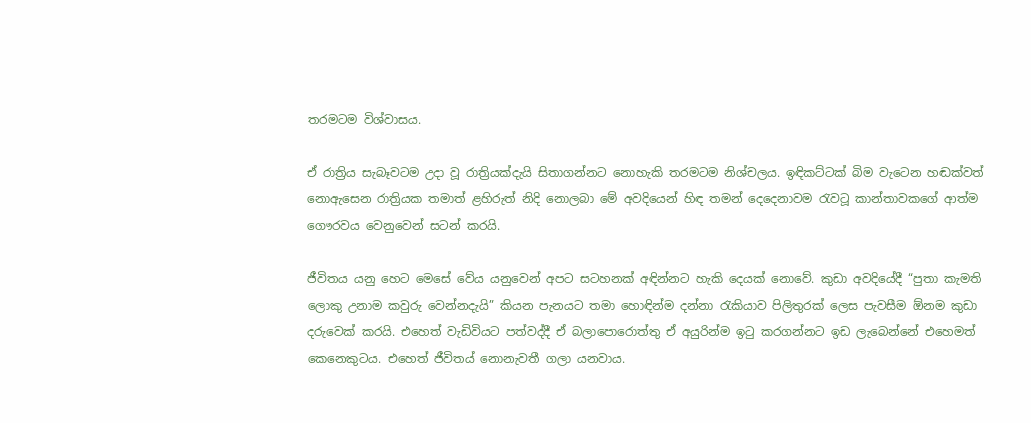තරමටම විශ්වාසය.

ඒ රාත්‍රිය සැබෑවටම උදා වූ රාත්‍රියක්දැයි සිතාගන්නට නොහැකි තරමටම නිශ්චලය. ඉඳිකට්ටක් බිම වැටෙන හඬක්වත් නොඇසෙන රාත්‍රියක තමාත් ළහිරුත් නිදි නොලබා මේ අවදියෙන් හිඳ තමන් දෙදෙනාවම රැවටූ කාන්තාවකගේ ආත්ම ගෞරවය වෙනුවෙන් සටන් කරයි.

ජීවිතය යනු හෙට මෙසේ වේය යනුවෙන් අපට සටහනක් අඳින්නට හැකි දෙයක් නොවේ. කුඩා අවදියේදී “පුතා කැමති ලොකු උනාම කවුරු වෙන්නදැයි” කියන පැනයට තමා හොඳින්ම දන්නා රැකියාව පිලිතුරක් ලෙස පැවසීම ඕනම කුඩා දරුවෙක් කරයි. එහෙත් වැඩිවියට පත්වද්දී ඒ බලාපොරොත්තු ඒ අයුරින්ම ඉටු කරගන්නට ඉඩ ලැබෙන්නේ එහෙමත් කෙනෙකුටය. එහෙත් ජීවිතය් නොනැවතී ගලා යනවාය.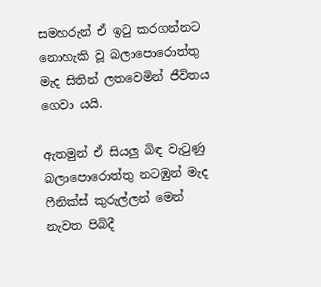සමහරුන් ඒ ඉටු කරගන්නට නොහැකි වූ බලාපොරොත්තු මැද සිතින් ලතවෙමින් ජීවිතය ගෙවා යයි.

ඇතමුන් ඒ සියලු බිඳ වැටුණු බලාපොරොත්තු නටඹුන් මැද ෆීනික්ස් කුරුල්ලන් මෙන් නැවත පිබිදී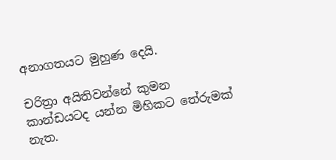අනාගතයට මුහුණ දෙයි.

චරිත්‍රා අයිතිවන්නේ කුමන කාන්ඩයටද යන්න මිහිකට තේරුමක් නැත.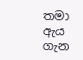තමා ඇය ගැන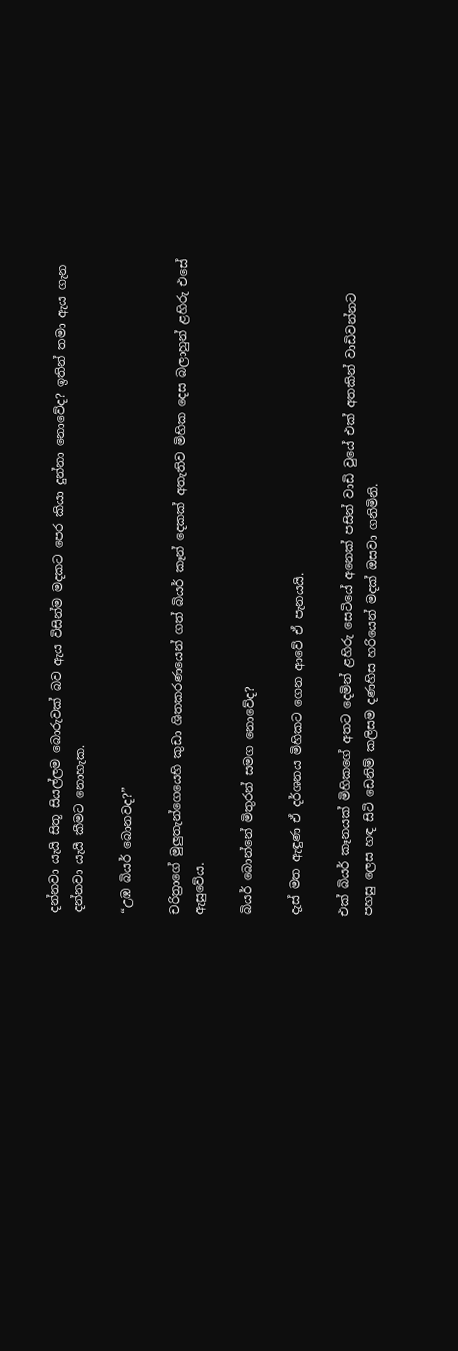දන්නවා යැයි සිතූ සියල්ලම බොරුවක් බව ඇය විසින්ම මදකට පෙර කියා දුන්නා නොවේද? ඉතින් තමා ඇය ගැන දන්නවා යැයී කීමට නොහැක.

“උඹ බියර් බොනවද?”

චරිත්‍රාගේ මුලුතැන්ගෙයෙහි කුඩා ශිතකරණයෙන් ගත් බියර් කෑන් දෙකක් අතැතිව මිහික දෙස බලාහුන් ළහිරු එසේ ඇසුවේය.

බියර් බොන්නේ මිතුරන් සමග නොවේද?

දැස් මත ඇඳුණ ඒ දර්ශනය මිහිකට ගෙන ආවේ ඒ පැනයයි.

එක් බියර් කෑනයක් මිහිකගේ අතට දෙමින් ළහිරු සෙටියේ අනෙක් පසින් වාඩි වුයේ එක් අතකින් වාඩිවන්නට පහසු ලෙස හඳ සිටි ඩෙනිම් කලිසම දණහිස හරියෙන් මදක් ඔසවා ගනිමිනි.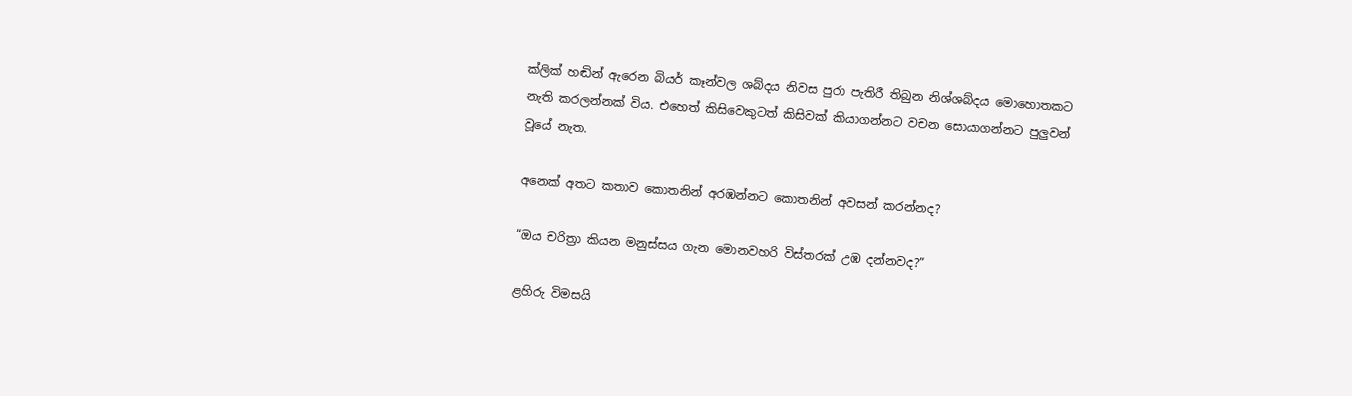ක්ලික් හඬින් ඇරෙන බියර් කෑන්වල ශබ්දය නිවස පුරා පැතිරී තිබුන නිශ්ශබ්දය මොහොතකට නැති කරලන්නක් විය. එහෙත් කිසිවෙකුටත් කිසිවක් කියාගන්නට වචන සොයාගන්නට පුලුවන් වූයේ නැත.

අනෙක් අතට කතාව කොතනින් අරඹන්නට කොතනින් අවසන් කරන්නද?

“ඔය චරිත්‍රා කියන මනුස්සය ගැන මොනවහරි විස්තරක් උඹ දන්නවද?”

ළහිරු විමසයි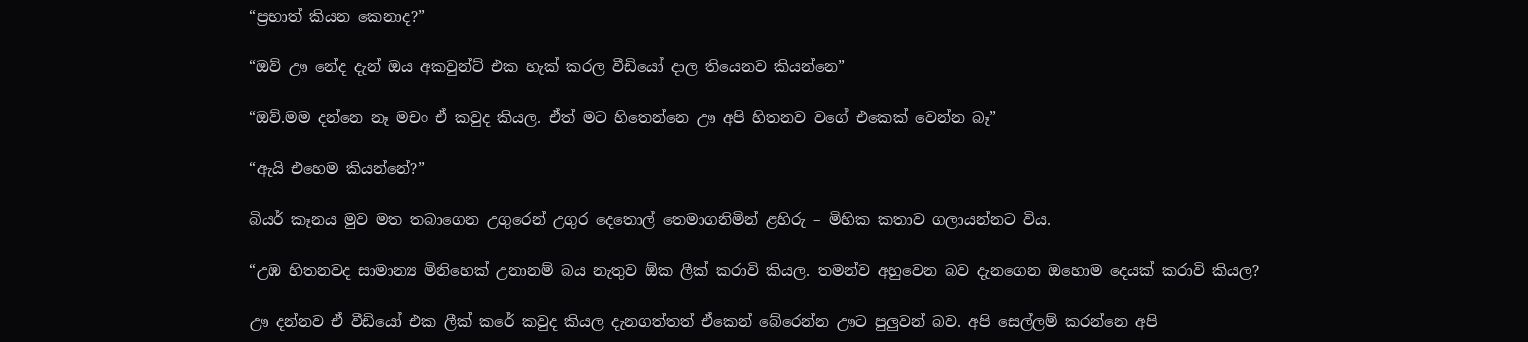“ප්‍රභාත් කියන කෙනාද?”

“ඔව් ඌ නේද දැන් ඔය අකවුන්ට් එක හැක් කරල වීඩියෝ දාල තියෙනව කියන්නෙ”

“ඔව්.මම දන්නෙ නෑ මචං ඒ කවුද කියල. ඒත් මට හිතෙන්නෙ ඌ අපි හිතනව වගේ එකෙක් වෙන්න බෑ”

“ඇයි එහෙම කියන්නේ?”

බියර් කෑනය මුව මත තබාගෙන උගුරෙන් උගුර දෙතොල් තෙමාගනිමින් ළහිරු – මිහික කතාව ගලායන්නට විය.

“උඹ හිතනවද සාමාන්‍ය මිනිහෙක් උනානම් බය නැතුව ඕක ලීක් කරාවි කියල. තමන්ව අහුවෙන බව දැනගෙන ඔහොම දෙයක් කරාවි කියල?

ඌ දන්නව ඒ වීඩියෝ එක ලීක් කරේ කවුද කියල දැනගත්තත් ඒකෙන් බේරෙන්න ඌට පුලුවන් බව. අපි සෙල්ලම් කරන්නෙ අපි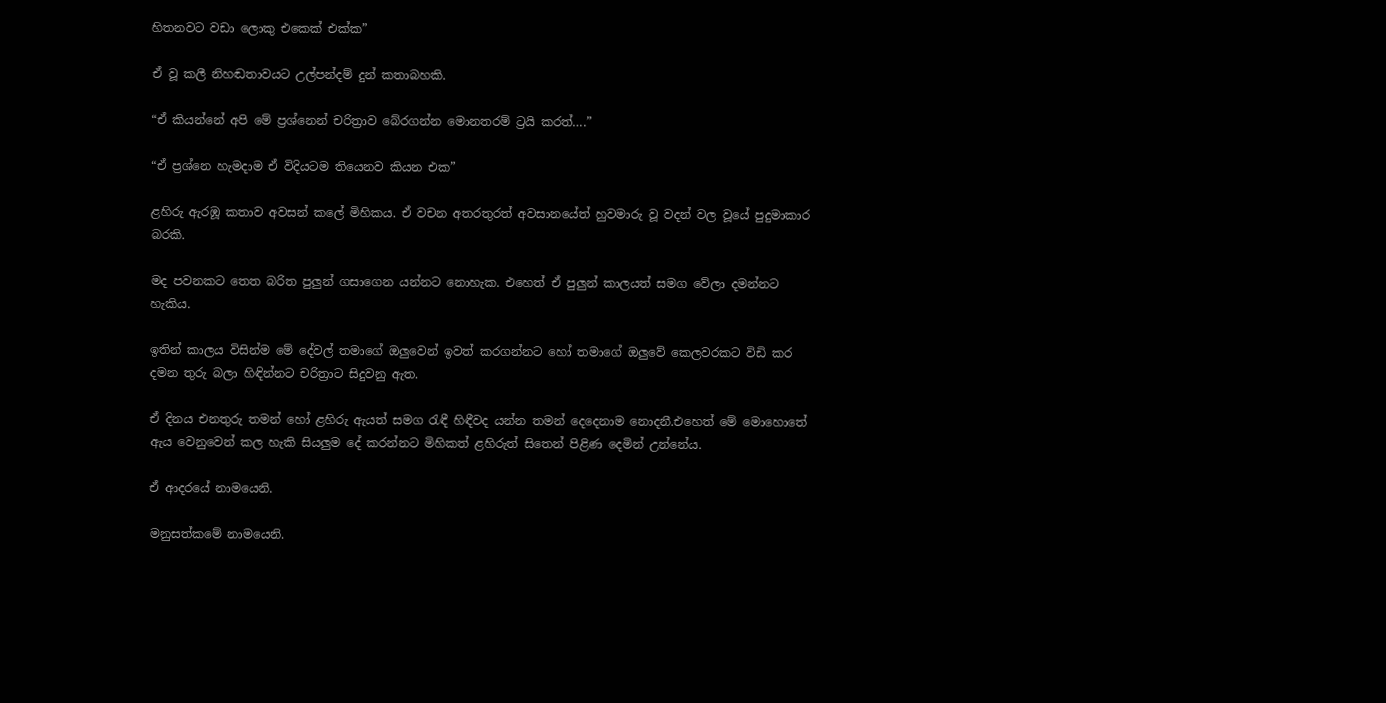හිතනවට වඩා ලොකු එකෙක් එක්ක”

ඒ වූ කලී නිහඬතාවයට උල්පන්දම් දුන් කතාබහකි.

“ඒ කියන්නේ අපි මේ ප්‍රශ්නෙන් චරිත්‍රාව බේරගන්න මොනතරම් ට්‍රයි කරත්….”

“ඒ ප්‍රශ්නෙ හැමදාම ඒ විදියටම තියෙනව කියන එක”

ළහිරු ඇරඹූ කතාව අවසන් කලේ මිහිකය. ඒ වචන අතරතුරත් අවසානයේත් හුවමාරු වූ වදන් වල වූයේ පුදුමාකාර බරකි.

මද පවනකට තෙත බරිත පුලුන් ගසාගෙන යන්නට නොහැක. එහෙත් ඒ පුලුන් කාලයත් සමග වේලා දමන්නට හැකිය.

ඉතින් කාලය විසින්ම මේ දේවල් තමාගේ ඔලුවෙන් ඉවත් කරගන්නට හෝ තමාගේ ඔලුවේ කෙලවරකට විඩි කර දමන තුරු බලා හිඳින්නට චරිත්‍රාට සිදුවනු ඇත.

ඒ දිනය එනතුරු තමන් හෝ ළහිරු ඇයත් සමග රැඳී හිඳීවද යන්න තමන් දෙදෙනාම නොදනී.එහෙත් මේ මොහොතේ ඇය වෙනුවෙන් කල හැකි සියලුම දේ කරන්නට මිහිකත් ළහිරුත් සිතෙන් පිළිණ දෙමින් උන්නේය.

ඒ ආදරයේ නාමයෙනි.

මනුසත්කමේ නාමයෙනි.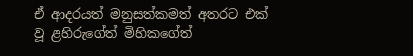ඒ ආදරයත් මනුසත්කමත් අතරට එක් වූ ළහිරුගේත් මිහිකගේත්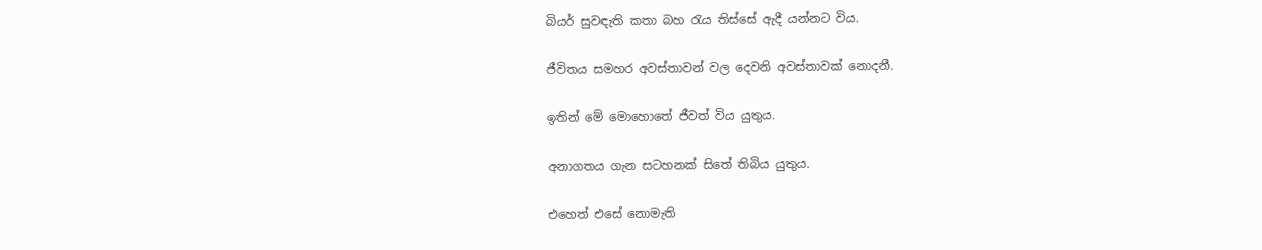බියර් සුවඳැති කතා බහ රැය තිස්සේ ඇදී යන්නට විය.

ජීවිතය සමහර අවස්තාවන් වල දෙවනි අවස්තාවක් නොදනී.

ඉතින් මේ මොහොතේ ජීවත් විය යුතුය.

අනාගතය ගැන සටහනක් සිතේ තිබිය යුතුය.

එහෙත් එසේ නොමැති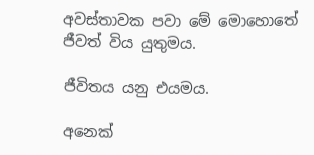අවස්තාවක පවා මේ මොහොතේ ජීවත් විය යුතුමය.

ජීවිතය යනු එයමය.

අනෙක්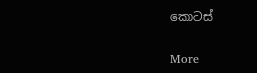කොටස්

More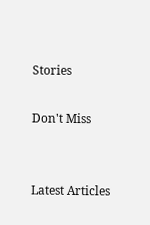Stories

Don't Miss


Latest Articles